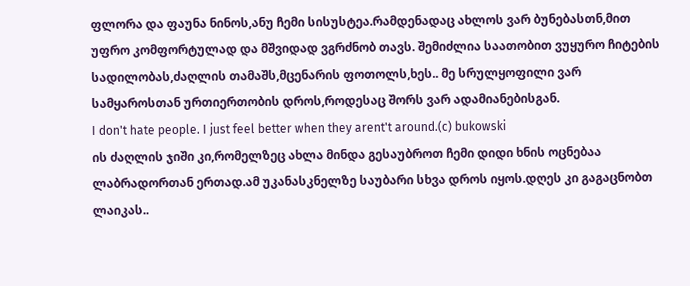ფლორა და ფაუნა ნინოს,ანუ ჩემი სისუსტეა.რამდენადაც ახლოს ვარ ბუნებასთნ,მით უფრო კომფორტულად და მშვიდად ვგრძნობ თავს. შემიძლია საათობით ვუყურო ჩიტების სადილობას,ძაღლის თამაშს,მცენარის ფოთოლს,ხეს.. მე სრულყოფილი ვარ სამყაროსთან ურთიერთობის დროს,როდესაც შორს ვარ ადამიანებისგან.
I don't hate people. I just feel better when they arent't around.(c) bukowski
ის ძაღლის ჯიში კი,რომელზეც ახლა მინდა გესაუბროთ ჩემი დიდი ხნის ოცნებაა ლაბრადორთან ერთად.ამ უკანასკნელზე საუბარი სხვა დროს იყოს.დღეს კი გაგაცნობთ ლაიკას..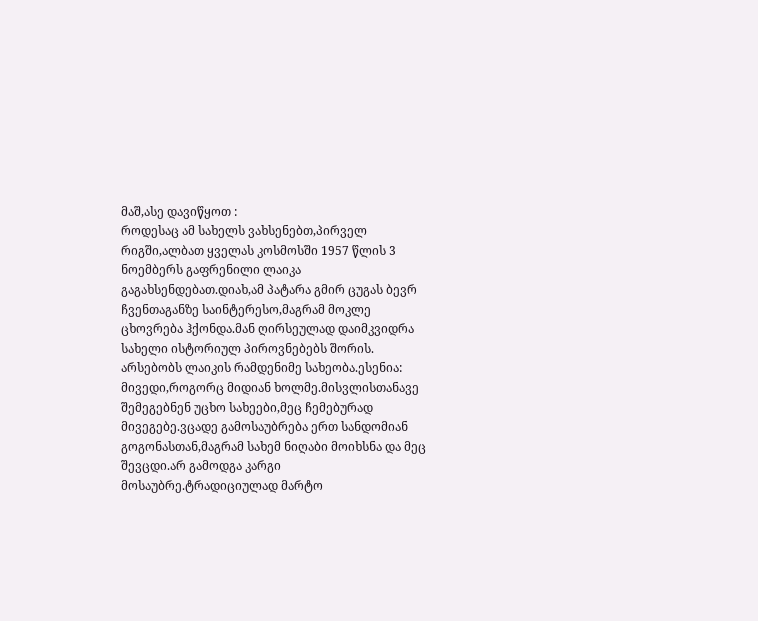მაშ,ასე დავიწყოთ :
როდესაც ამ სახელს ვახსენებთ,პირველ რიგში,ალბათ ყველას კოსმოსში 1957 წლის 3 ნოემბერს გაფრენილი ლაიკა გაგახსენდებათ.დიახ,ამ პატარა გმირ ცუგას ბევრ ჩვენთაგანზე საინტერესო,მაგრამ მოკლე ცხოვრება ჰქონდა.მან ღირსეულად დაიმკვიდრა სახელი ისტორიულ პიროვნებებს შორის. არსებობს ლაიკის რამდენიმე სახეობა.ესენია:
მივედი,როგორც მიდიან ხოლმე.მისვლისთანავე შემეგებნენ უცხო სახეები,მეც ჩემებურად მივეგებე.ვცადე გამოსაუბრება ერთ სანდომიან გოგონასთან,მაგრამ სახემ ნიღაბი მოიხსნა და მეც შევცდი.არ გამოდგა კარგი მოსაუბრე.ტრადიციულად მარტო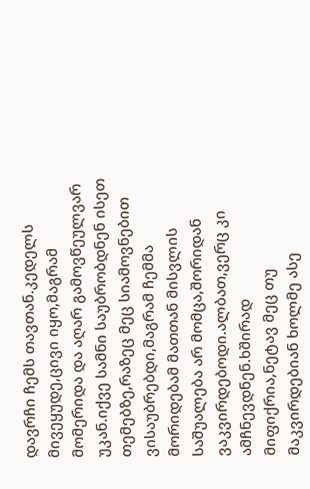დავრჩი ჩემს თავთან.კედელს მივეყუდე,ცივი იყო,მაგრამ მომერიდა და აღარ გამოვწეულვარ უკან.იქვე სამნი საუბრობდნენ ისეთ თემებზე,რაზეც მეც სიამოვნებით ვისაუბრებდი,მაგრამ ჩემმა მორიდებამ მათთან მისვლის საშუალება არ მომცა,შორიდან ვაკვირდებოდი.ალბათ,ვერც კი ამჩნევდნენ.ხშირად მიფიქრია,ნეტავ მეც თუ მაკვირდებიან ხოლმე ასე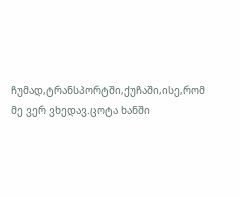ჩუმად,ტრანსპორტში,ქუჩაში,ისე,რომ მე ვერ ვხედავ.ცოტა ხანში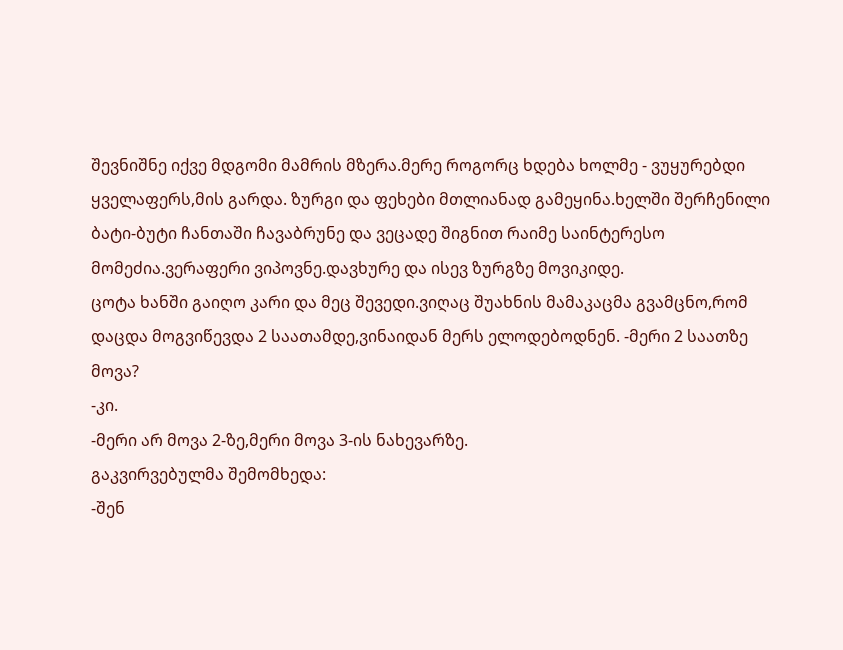შევნიშნე იქვე მდგომი მამრის მზერა.მერე როგორც ხდება ხოლმე - ვუყურებდი ყველაფერს,მის გარდა. ზურგი და ფეხები მთლიანად გამეყინა.ხელში შერჩენილი ბატი-ბუტი ჩანთაში ჩავაბრუნე და ვეცადე შიგნით რაიმე საინტერესო მომეძია.ვერაფერი ვიპოვნე.დავხურე და ისევ ზურგზე მოვიკიდე.
ცოტა ხანში გაიღო კარი და მეც შევედი.ვიღაც შუახნის მამაკაცმა გვამცნო,რომ დაცდა მოგვიწევდა 2 საათამდე,ვინაიდან მერს ელოდებოდნენ. -მერი 2 საათზე მოვა?
-კი.
-მერი არ მოვა 2-ზე,მერი მოვა 3-ის ნახევარზე.
გაკვირვებულმა შემომხედა:
-შენ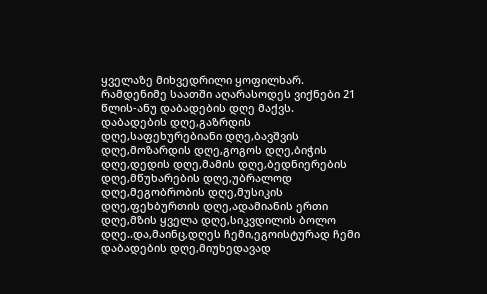ყველაზე მიხვედრილი ყოფილხარ.
რამდენიმე საათში აღარასოდეს ვიქნები 21 წლის-ანუ დაბადების დღე მაქვს.
დაბადების დღე,გაზრდის დღე,საფეხურებიანი დღე,ბავშვის დღე,მოზარდის დღე,გოგოს დღე,ბიჭის დღე,დედის დღე,მამის დღე,ბედნიერების დღე,მწუხარების დღე,უბრალოდ დღე,მეგობრობის დღე,მუსიკის დღე,ფეხბურთის დღე,ადამიანის ერთი დღე,მზის ყველა დღე,სიკვდილის ბოლო დღე..და,მაინც,დღეს ჩემი,ეგოისტურად ჩემი დაბადების დღე,მიუხედავად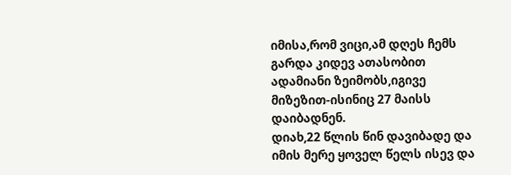იმისა,რომ ვიცი,ამ დღეს ჩემს გარდა კიდევ ათასობით ადამიანი ზეიმობს,იგივე მიზეზით-ისინიც 27 მაისს დაიბადნენ.
დიახ,22 წლის წინ დავიბადე და იმის მერე ყოველ წელს ისევ და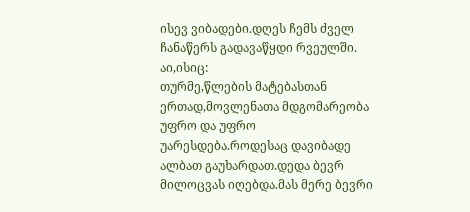ისევ ვიბადები.დღეს ჩემს ძველ ჩანაწერს გადავაწყდი რვეულში. აი,ისიც:
თურმე,წლების მატებასთან ერთად,მოვლენათა მდგომარეობა უფრო და უფრო უარესდება.როდესაც დავიბადე ალბათ გაუხარდათ.დედა ბევრ მილოცვას იღებდა.მას მერე ბევრი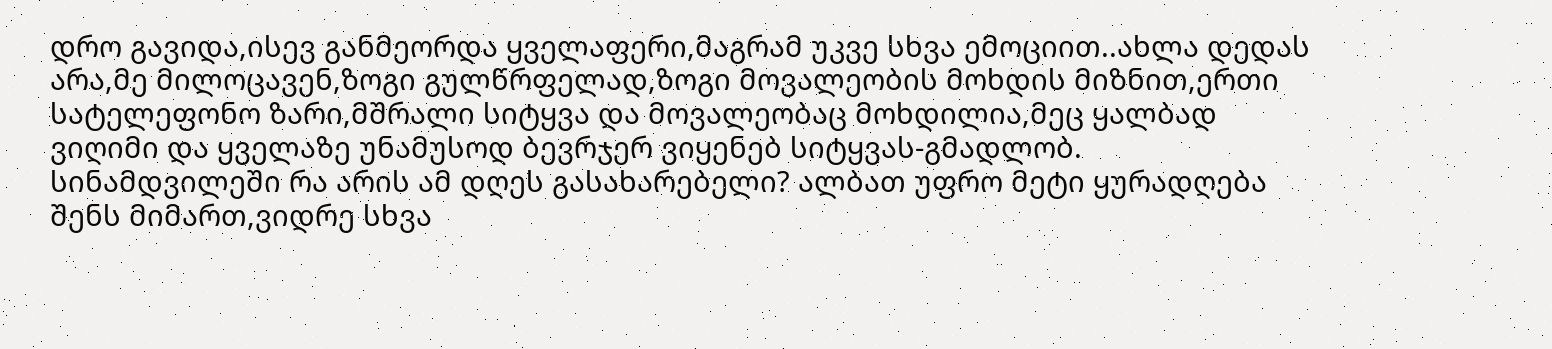დრო გავიდა,ისევ განმეორდა ყველაფერი,მაგრამ უკვე სხვა ემოციით..ახლა დედას არა,მე მილოცავენ,ზოგი გულწრფელად,ზოგი მოვალეობის მოხდის მიზნით,ერთი სატელეფონო ზარი,მშრალი სიტყვა და მოვალეობაც მოხდილია,მეც ყალბად ვიღიმი და ყველაზე უნამუსოდ ბევრჯერ ვიყენებ სიტყვას-გმადლობ. სინამდვილეში რა არის ამ დღეს გასახარებელი? ალბათ უფრო მეტი ყურადღება შენს მიმართ,ვიდრე სხვა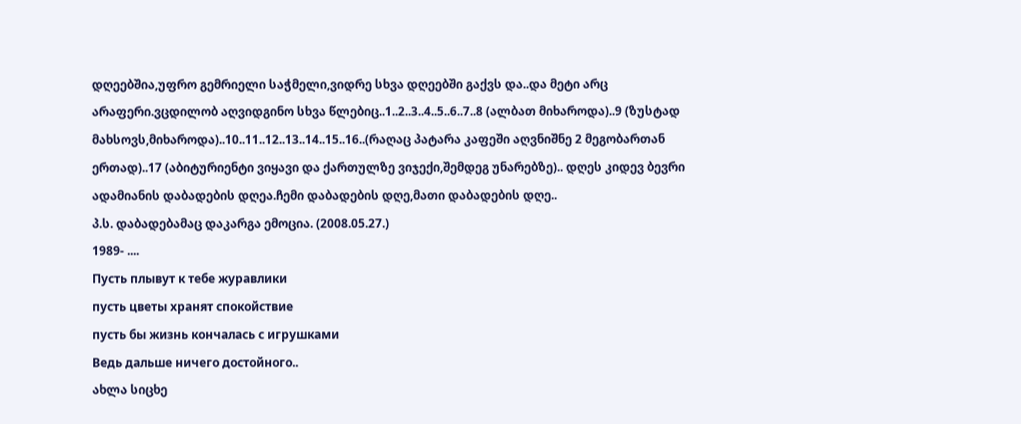დღეებშია,უფრო გემრიელი საჭმელი,ვიდრე სხვა დღეებში გაქვს და..და მეტი არც არაფერი.ვცდილობ აღვიდგინო სხვა წლებიც..1..2..3..4..5..6..7..8 (ალბათ მიხაროდა)..9 (ზუსტად მახსოვს,მიხაროდა)..10..11..12..13..14..15..16..(რაღაც პატარა კაფეში აღვნიშნე 2 მეგობართან ერთად)..17 (აბიტურიენტი ვიყავი და ქართულზე ვიჯექი,შემდეგ უნარებზე).. დღეს კიდევ ბევრი ადამიანის დაბადების დღეა.ჩემი დაბადების დღე,მათი დაბადების დღე..
პ.ს. დაბადებამაც დაკარგა ემოცია. (2008.05.27.)
1989- ....
Пусть плывут к тебе журавлики
пусть цветы хранят спокойствие
пусть бы жизнь кончалась с игрушками
Ведь дальше ничего достойного..
ახლა სიცხე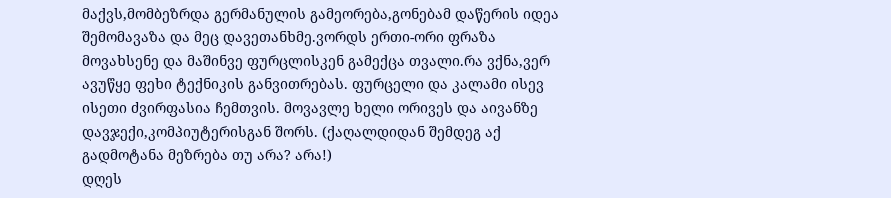მაქვს,მომბეზრდა გერმანულის გამეორება,გონებამ დაწერის იდეა შემომავაზა და მეც დავეთანხმე.ვორდს ერთი-ორი ფრაზა მოვახსენე და მაშინვე ფურცლისკენ გამექცა თვალი.რა ვქნა,ვერ ავუწყე ფეხი ტექნიკის განვითრებას. ფურცელი და კალამი ისევ ისეთი ძვირფასია ჩემთვის. მოვავლე ხელი ორივეს და აივანზე დავჯექი,კომპიუტერისგან შორს. (ქაღალდიდან შემდეგ აქ გადმოტანა მეზრება თუ არა? არა!)
დღეს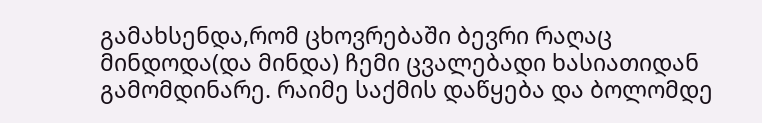გამახსენდა,რომ ცხოვრებაში ბევრი რაღაც მინდოდა(და მინდა) ჩემი ცვალებადი ხასიათიდან გამომდინარე. რაიმე საქმის დაწყება და ბოლომდე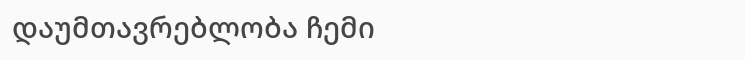დაუმთავრებლობა ჩემი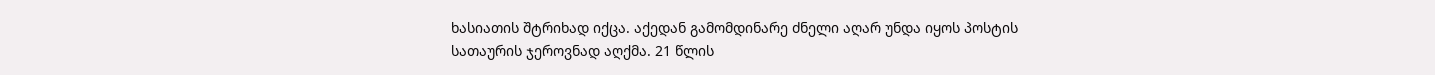ხასიათის შტრიხად იქცა. აქედან გამომდინარე ძნელი აღარ უნდა იყოს პოსტის სათაურის ჯეროვნად აღქმა. 21 წლის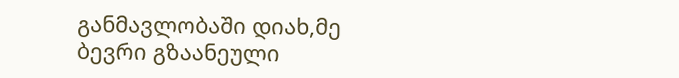განმავლობაში დიახ,მე ბევრი გზაანეული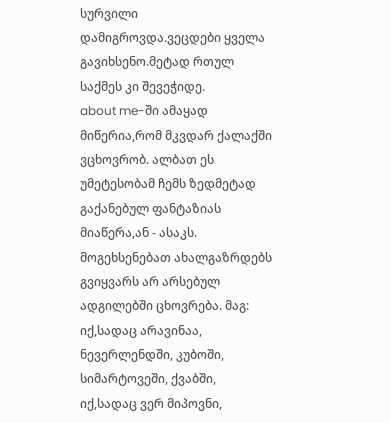სურვილი დამიგროვდა.ვეცდები ყველა გავიხსენო.მეტად რთულ საქმეს კი შევეჭიდე.
about me-ში ამაყად მიწერია,რომ მკვდარ ქალაქში ვცხოვრობ. ალბათ ეს უმეტესობამ ჩემს ზედმეტად გაქანებულ ფანტაზიას მიაწერა,ან - ასაკს. მოგეხსენებათ ახალგაზრდებს გვიყვარს არ არსებულ ადგილებში ცხოვრება. მაგ: იქ,სადაც არავინაა, ნევერლენდში, კუბოში, სიმარტოვეში, ქვაბში, იქ,სადაც ვერ მიპოვნი,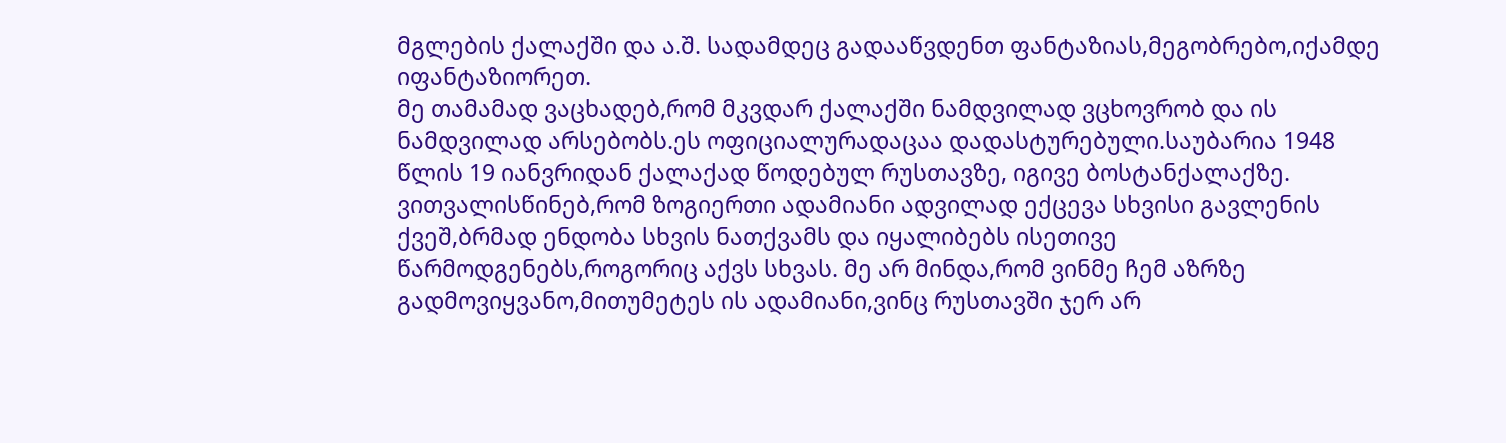მგლების ქალაქში და ა.შ. სადამდეც გადააწვდენთ ფანტაზიას,მეგობრებო,იქამდე იფანტაზიორეთ.
მე თამამად ვაცხადებ,რომ მკვდარ ქალაქში ნამდვილად ვცხოვრობ და ის ნამდვილად არსებობს.ეს ოფიციალურადაცაა დადასტურებული.საუბარია 1948 წლის 19 იანვრიდან ქალაქად წოდებულ რუსთავზე, იგივე ბოსტანქალაქზე.
ვითვალისწინებ,რომ ზოგიერთი ადამიანი ადვილად ექცევა სხვისი გავლენის ქვეშ,ბრმად ენდობა სხვის ნათქვამს და იყალიბებს ისეთივე წარმოდგენებს,როგორიც აქვს სხვას. მე არ მინდა,რომ ვინმე ჩემ აზრზე გადმოვიყვანო,მითუმეტეს ის ადამიანი,ვინც რუსთავში ჯერ არ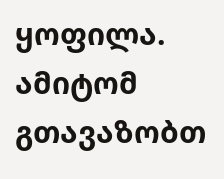ყოფილა. ამიტომ გთავაზობთ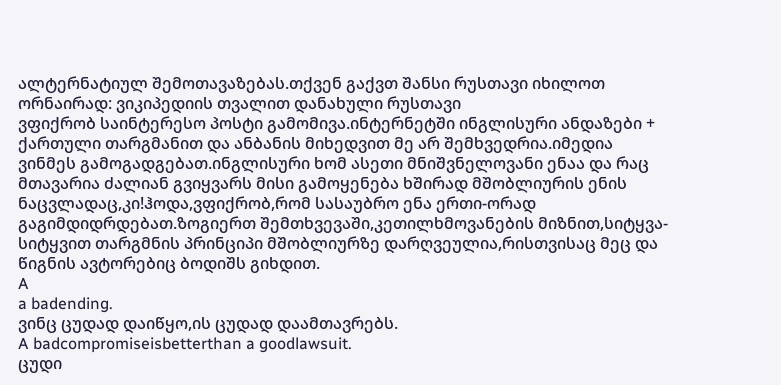ალტერნატიულ შემოთავაზებას.თქვენ გაქვთ შანსი რუსთავი იხილოთ ორნაირად: ვიკიპედიის თვალით დანახული რუსთავი
ვფიქრობ საინტერესო პოსტი გამომივა.ინტერნეტში ინგლისური ანდაზები + ქართული თარგმანით და ანბანის მიხედვით მე არ შემხვედრია.იმედია ვინმეს გამოგადგებათ.ინგლისური ხომ ასეთი მნიშვნელოვანი ენაა და რაც მთავარია ძალიან გვიყვარს მისი გამოყენება ხშირად მშობლიურის ენის ნაცვლადაც,კი!ჰოდა,ვფიქრობ,რომ სასაუბრო ენა ერთი-ორად გაგიმდიდრდებათ.ზოგიერთ შემთხვევაში,კეთილხმოვანების მიზნით,სიტყვა-სიტყვით თარგმნის პრინციპი მშობლიურზე დარღვეულია,რისთვისაც მეც და წიგნის ავტორებიც ბოდიშს გიხდით.
A
a badending.
ვინც ცუდად დაიწყო,ის ცუდად დაამთავრებს.
A badcompromiseisbetterthan a goodlawsuit.
ცუდი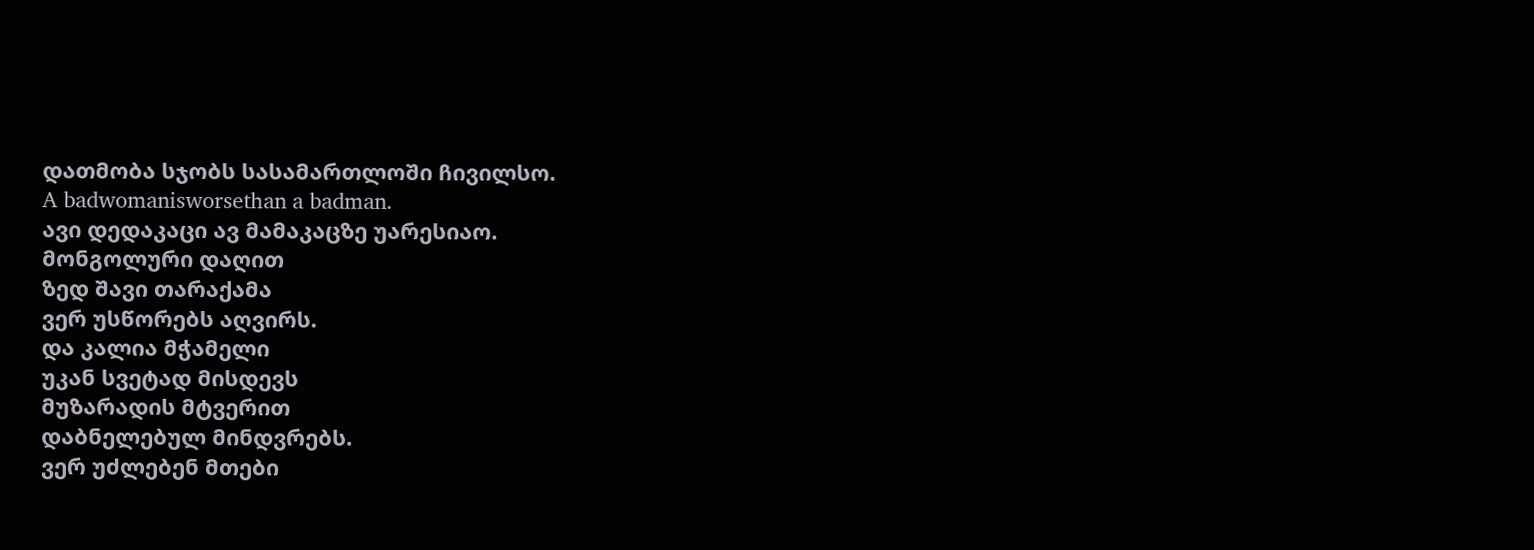დათმობა სჯობს სასამართლოში ჩივილსო.
A badwomanisworsethan a badman.
ავი დედაკაცი ავ მამაკაცზე უარესიაო.
მონგოლური დაღით
ზედ შავი თარაქამა
ვერ უსწორებს აღვირს.
და კალია მჭამელი
უკან სვეტად მისდევს
მუზარადის მტვერით
დაბნელებულ მინდვრებს.
ვერ უძლებენ მთები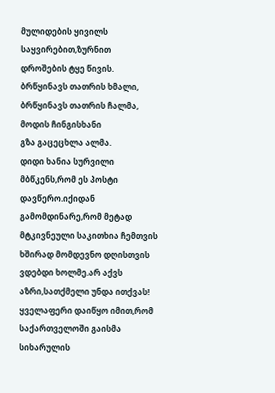მულიდების ყივილს
საყვირებით,ზურნით
დროშების ტყე წივის.
ბრწყინავს თათრის ხმალი,
ბრწყინავს თათრის ჩალმა,
მოდის ჩინგისხანი
გზა გაცეცხლა ალმა.
დიდი ხანია სურვილი მბწკენს,რომ ეს პოსტი დავწერო.იქიდან გამომდინარე,რომ მეტად მტკივნეული საკითხია ჩემთვის ხშირად მომდევნო დღისთვის ვდებდი ხოლმე.არ აქვს აზრი,სათქმელი უნდა ითქვას!
ყველაფერი დაიწყო იმით,რომ საქართველოში გაისმა სიხარულის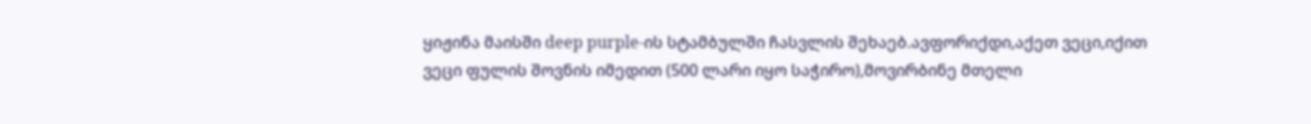ყიჟინა მაისში deep purple-ის სტამბულში ჩასვლის შეხაებ.ავფორიქდი,აქეთ ვეცი,იქით ვეცი ფულის შოვნის იმედით (500 ლარი იყო საჭირო),მოვირბინე მთელი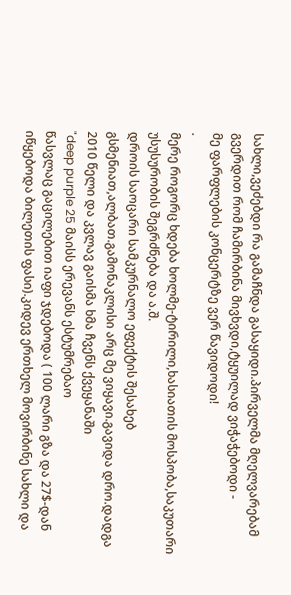სახლი,ვეძებდი რა გამაჩნდა გასაყიდი.პირველმა მღელვარებამ გვერდით რომ ჩამირბინა მივხვდი,ტყუილად ვიჭაჭებოდი -
მე ფარფლების კონცერტზე ვერ წავიდოდი!
.
მერე როგორც ხდება ხოლმე-ტირილი,ხასიათის მოსპობა,საკუთარი უსუსურობის შეგრძნება და ა.შ.
დროის საოცარი სამკურნალო ეფექტის შესახებ გსმენიათ,ალბათ.გამონაკლისი არც მე ვიყავი.გავიდა დრო.დადგა 2010 წელი და კვლავ გაისმა ხმა ჩვენს ქვეყანაში
"deep purple 25 მაისს ერევანს ესტუმრებაო
წასვლაც გაცილებით იაფი ჯდებოდა ( 100 ლარი გზა და 27$-დან იწყებოდა ბილეთის ფასი).კიდევ ერთხელ მოვირბინე სახლი და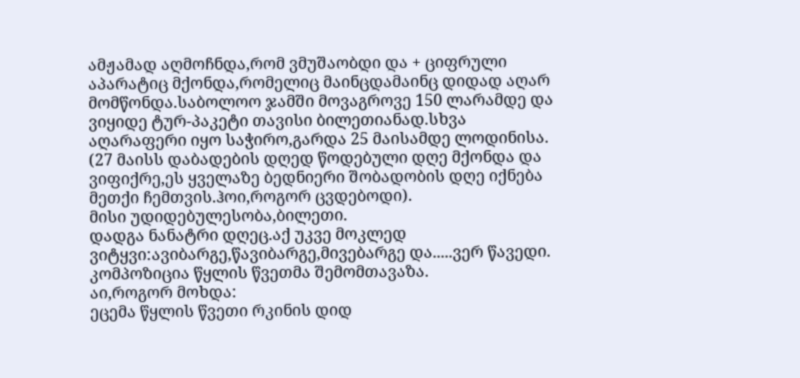ამჟამად აღმოჩნდა,რომ ვმუშაობდი და + ციფრული აპარატიც მქონდა,რომელიც მაინცდამაინც დიდად აღარ მომწონდა.საბოლოო ჯამში მოვაგროვე 150 ლარამდე და ვიყიდე ტურ-პაკეტი თავისი ბილეთიანად.სხვა აღარაფერი იყო საჭირო,გარდა 25 მაისამდე ლოდინისა. (27 მაისს დაბადების დღედ წოდებული დღე მქონდა და ვიფიქრე,ეს ყველაზე ბედნიერი შობადობის დღე იქნება მეთქი ჩემთვის.ჰოი,როგორ ცვდებოდი).
მისი უდიდებულესობა,ბილეთი.
დადგა ნანატრი დღეც.აქ უკვე მოკლედ ვიტყვი:ავიბარგე,წავიბარგე,მივებარგე და.....ვერ წავედი.
კომპოზიცია წყლის წვეთმა შემომთავაზა.
აი,როგორ მოხდა:
ეცემა წყლის წვეთი რკინის დიდ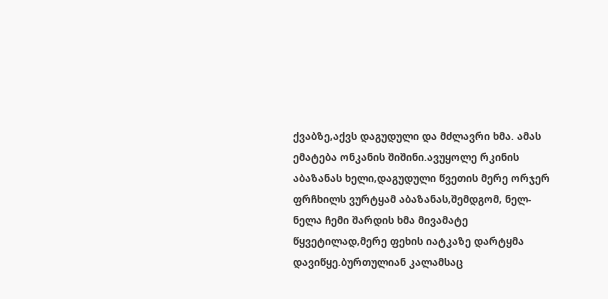ქვაბზე,აქვს დაგუდული და მძლავრი ხმა. ამას ემატება ონკანის შიშინი.ავუყოლე რკინის აბაზანას ხელი,დაგუდული წვეთის მერე ორჯერ ფრჩხილს ვურტყამ აბაზანას,შემდგომ, ნელ-ნელა ჩემი შარდის ხმა მივამატე წყვეტილად,მერე ფეხის იატკაზე დარტყმა დავიწყე.ბურთულიან კალამსაც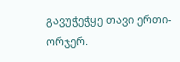გავუჭეჭყე თავი ერთი-ორჯერ.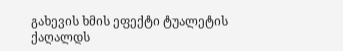გახევის ხმის ეფექტი ტუალეტის ქაღალდს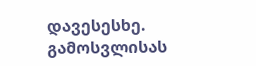დავესესხე. გამოსვლისას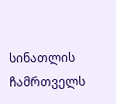სინათლის ჩამრთველს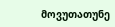მოვუთათუნე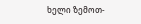ხელი ზემოთ-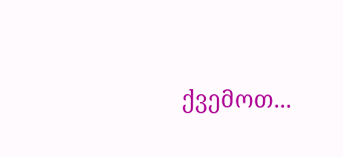ქვემოთ...